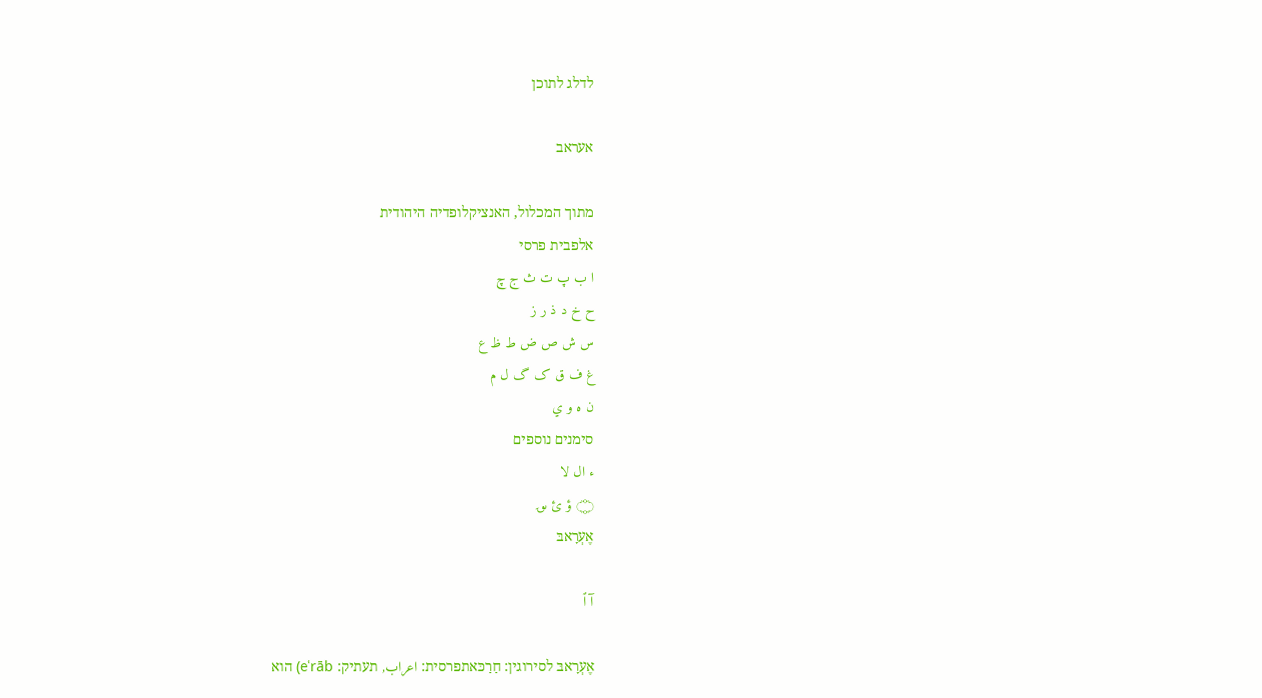לדלג לתוכן

אעראב

מתוך המכלול, האנציקלופדיה היהודית
אלפבית פרסי
ا ب پ ت ث ج چ
ح خ د ذ ر ز
س ش ص ض ط ظ ع
غ ف ق ک گ ل م
ن ه و ي
סימנים נוספים
ء ال لا
۝ ؤ ئ ؈
אֶעְרָאבּ

آ ٱ

אֶעְרָאבּ לסירוגין: חַרַכּאתפרסית: اعراب, תעתיק: eʿrāb) הוא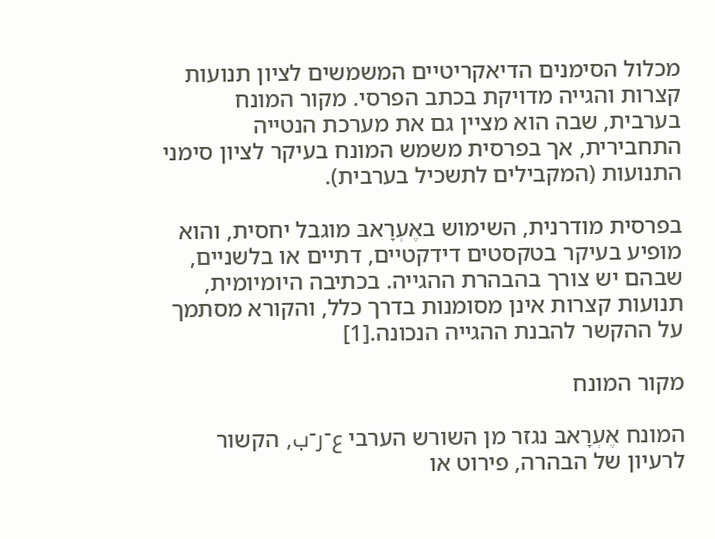מכלול הסימנים הדיאקריטיים המשמשים לציון תנועות קצרות והגייה מדויקת בכתב הפרסי. מקור המונח בערבית, שבה הוא מציין גם את מערכת הנטייה התחבירית, אך בפרסית משמש המונח בעיקר לציון סימני התנועות (המקבילים לתשכיל בערבית).

בפרסית מודרנית, השימוש באֶעְרָאבּ מוגבל יחסית, והוא מופיע בעיקר בטקסטים דידקטיים, דתיים או בלשניים, שבהם יש צורך בהבהרת ההגייה. בכתיבה היומיומית, תנועות קצרות אינן מסומנות בדרך כלל, והקורא מסתמך על ההקשר להבנת ההגייה הנכונה.[1]

מקור המונח

המונח אֶעְרָאבּ נגזר מן השורש הערבי ع־ر־ب, הקשור לרעיון של הבהרה, פירוט או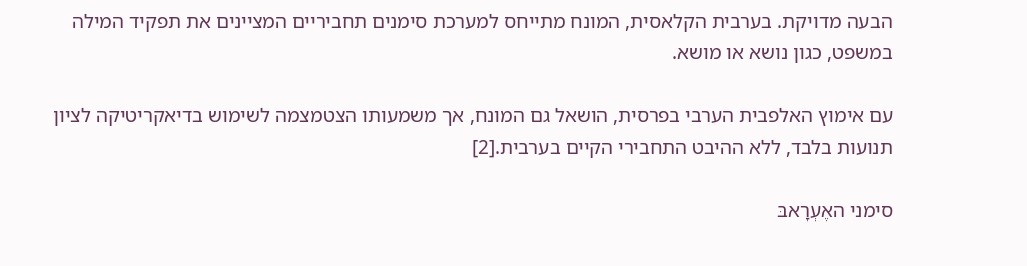הבעה מדויקת. בערבית הקלאסית, המונח מתייחס למערכת סימנים תחביריים המציינים את תפקיד המילה במשפט, כגון נושא או מושא.

עם אימוץ האלפבית הערבי בפרסית, הושאל גם המונח, אך משמעותו הצטמצמה לשימוש בדיאקריטיקה לציון תנועות בלבד, ללא ההיבט התחבירי הקיים בערבית.[2]

סימני האֶעְרָאבּ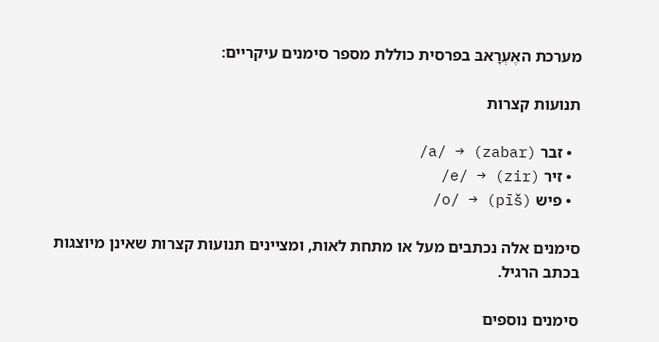מערכת האֶעְרָאבּ בפרסית כוללת מספר סימנים עיקריים:

תנועות קצרות

  • זבר (zabar) → /a/
  • זיר (zir) → /e/
  • פיש (pīš) → /o/

סימנים אלה נכתבים מעל או מתחת לאות, ומציינים תנועות קצרות שאינן מיוצגות בכתב הרגיל.

סימנים נוספים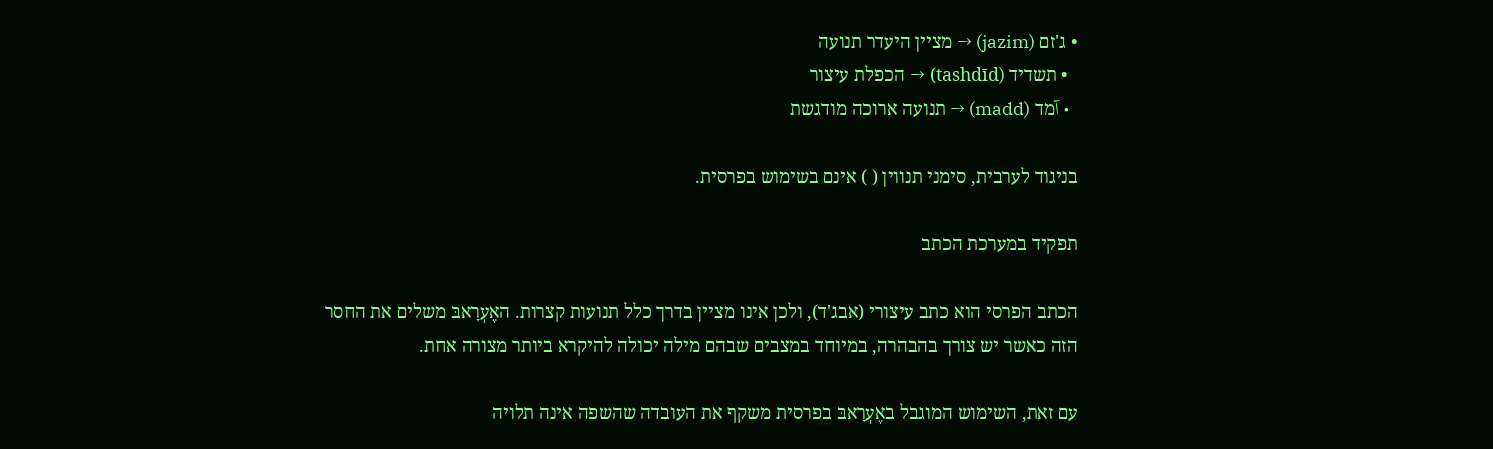• ג'זם (jazim) → מציין היעדר תנועה
  • תשדיד (tashdīd) → הכפלת עיצור
  • آמד (madd) → תנועה ארוכה מודגשת

בניגוד לערבית, סימני תנווין ( ) אינם בשימוש בפרסית.

תפקיד במערכת הכתב

הכתב הפרסי הוא כתב עיצורי (אבג'ד), ולכן אינו מציין בדרך כלל תנועות קצרות. האֶעְרָאבּ משלים את החסר הזה כאשר יש צורך בהבהרה, במיוחד במצבים שבהם מילה יכולה להיקרא ביותר מצורה אחת.

עם זאת, השימוש המוגבל באֶעְרָאבּ בפרסית משקף את העובדה שהשפה אינה תלויה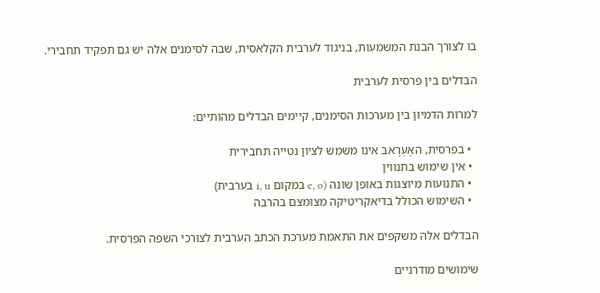בו לצורך הבנת המשמעות, בניגוד לערבית הקלאסית, שבה לסימנים אלה יש גם תפקיד תחבירי.

הבדלים בין פרסית לערבית

למרות הדמיון בין מערכות הסימנים, קיימים הבדלים מהותיים:

  • בפרסית, האֶעְרָאבּ אינו משמש לציון נטייה תחבירית
  • אין שימוש בתנווין
  • התנועות מיוצגות באופן שונה (e, o במקום i, u בערבית)
  • השימוש הכולל בדיאקריטיקה מצומצם בהרבה

הבדלים אלה משקפים את התאמת מערכת הכתב הערבית לצורכי השפה הפרסית.

שימושים מודרניים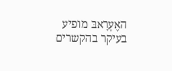האֶעְרָאבּ מופיע בעיקר בהקשרים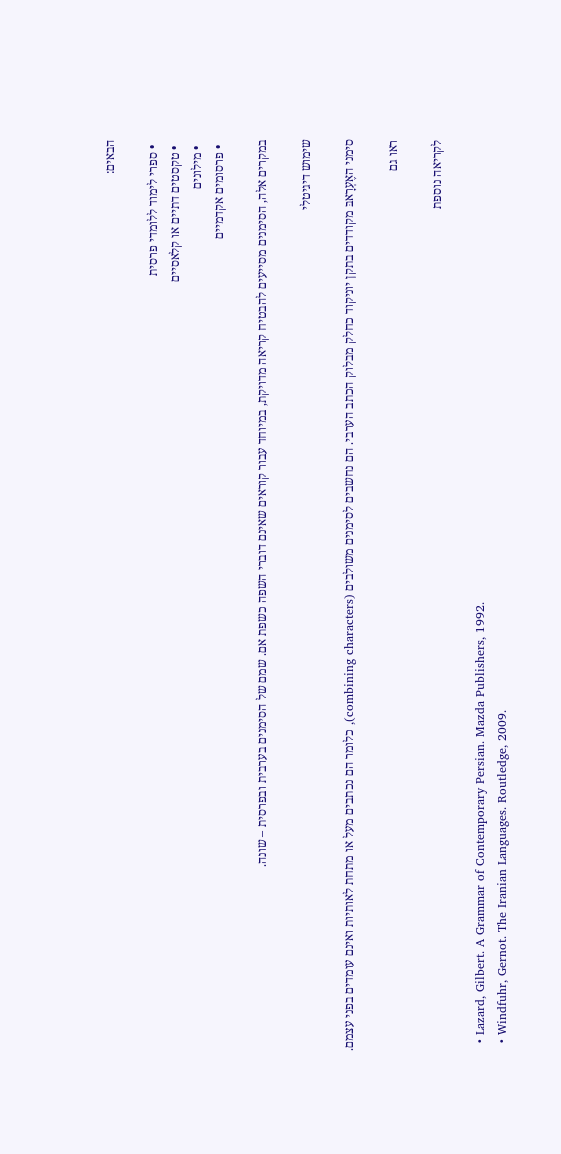הבאים:

  • ספרי לימוד ללומדי פרסית
  • טקסטים דתיים או קלאסיים
  • מילונים
  • פרסומים אקדמיים

במקרים אלה, הסימנים מסייעים להבטיח קריאה מדויקת, במיוחד עבור קוראים שאינם דוברי השפה כשפת אם. שמם של הסימנים בערבית ובפרסית – שונה.

שימוש דיגיטלי

סימני האֶעְרָאבּ מקודדים בתקן יוניקוד כחלק מבלוק הכתב הערבי. הם נחשבים לסימנים משולבים (combining characters), כלומר הם נכתבים מעל או מתחת לאותיות ואינם עומדים בפני עצמם.

ראו גם

לקריאה נוספת

  • Lazard, Gilbert. A Grammar of Contemporary Persian. Mazda Publishers, 1992.
  • Windfuhr, Gernot. The Iranian Languages. Routledge, 2009.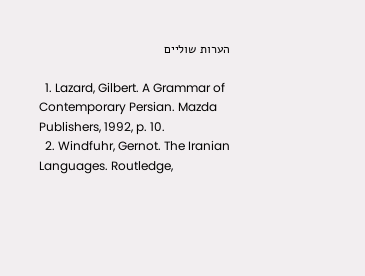הערות שוליים

  1. Lazard, Gilbert. A Grammar of Contemporary Persian. Mazda Publishers, 1992, p. 10.
  2. Windfuhr, Gernot. The Iranian Languages. Routledge,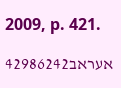2009, p. 421.

אעראב42986242